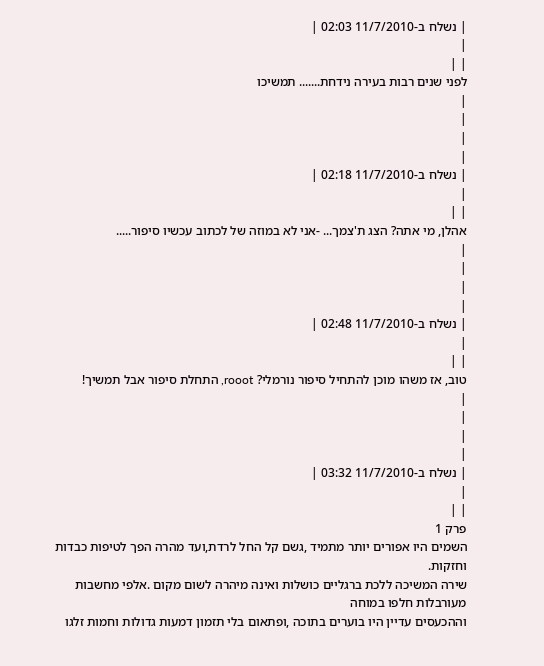| נשלח ב-11/7/2010 02:03 |
|
| |
לפני שנים רבות בעירה נידחת....... תמשיכו
|
|
|
|
| נשלח ב-11/7/2010 02:18 |
|
| |
אהלן, מי אתה? הצג ת'צמך... -אני לא במוזה של לכתוב עכשיו סיפור.....
|
|
|
|
| נשלח ב-11/7/2010 02:48 |
|
| |
טוב, אז משהו מוכן להתחיל סיפור נורמלי? rooot, התחלת סיפור אבל תמשיך!
|
|
|
|
| נשלח ב-11/7/2010 03:32 |
|
| |
פרק 1
השמים היו אפורים יותר מתמיד ,גשם קל החל לרדת,ועד מהרה הפך לטיפות כבדות וחזקות.
שירה המשיכה ללכת ברגליים כושלות ואינה מיהרה לשום מקום .אלפי מחשבות מעורבלות חלפו במוחה
וההכעסים עדיין היו בוערים בתוכה ,ופתאום בלי תזמון דמעות גדולות וחמות זלגו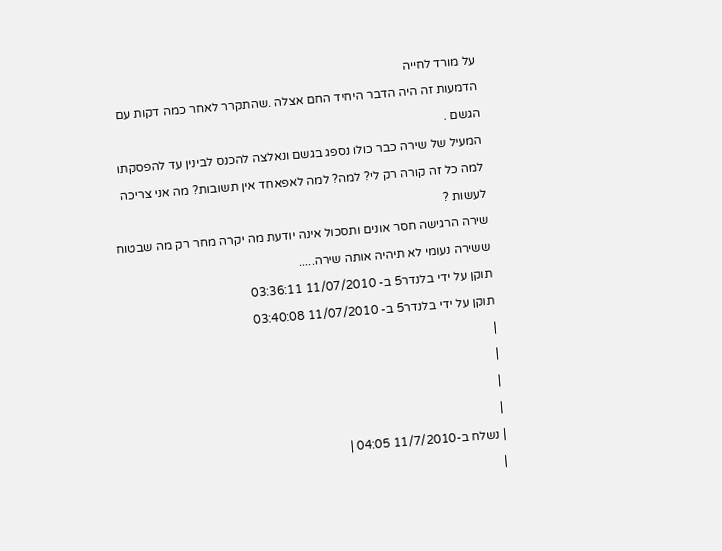על מורד לחייה
הדמעות זה היה הדבר היחיד החם אצלה .שהתקרר לאחר כמה דקות עם הגשם .
המעיל של שירה כבר כולו נספג בגשם ונאלצה להכנס לבינין עד להפסקתו
למה כל זה קורה רק לי? למה? למה לאפאחד אין תשובות? מה אני צריכה לעשות ?
שירה הרגישה חסר אונים ותסכול אינה יודעת מה יקרה מחר רק מה שבטוח ששירה נעומי לא תיהיה אותה שירה.....
תוקן על ידי בלנדר5 ב- 11/07/2010 03:36:11
תוקן על ידי בלנדר5 ב- 11/07/2010 03:40:08
|
|
|
|
| נשלח ב-11/7/2010 04:05 |
|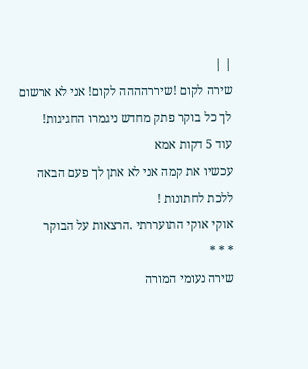| |
שירה לקום !שיררהההה לקום! אני לא ארשום לך כל בוקר פתק מחדש ניגמרו החגיגות!
עוד 5 דקות אמא
עכשיו את קמה אני לא אתן לך פעם הבאה ללכת לחתונות !
אוקי אוקי התועררתי .הרצאות על הבוקר
* * *
שירה נעומי המורה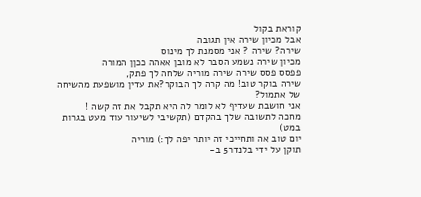קוראת בקול
אבל מכיון שירה אין תגובה
שירה? שירה ? אני מסמנת לך מינוס
מכיון שירה נשמע הסבר לא מובן אאהה ככןן המורה
פפסס פסס שירה שירה מוריה שלחה לך פתק,
שירה בוקר טוב! מה קרה לך הבוקר?את עדין מושפעת מהשיחה של אתמול?
אני חושבת שעדיף לא לומר לה היא תקבל את זה קשה !
מחכה לתשובה שלך בהקדם (תקשיבי לשיעור עוד מעט בגרות במט)
יום טוב אה ותחייכי זה יותר יפה לך:) מוריה
תוקן על ידי בלנדר5 ב-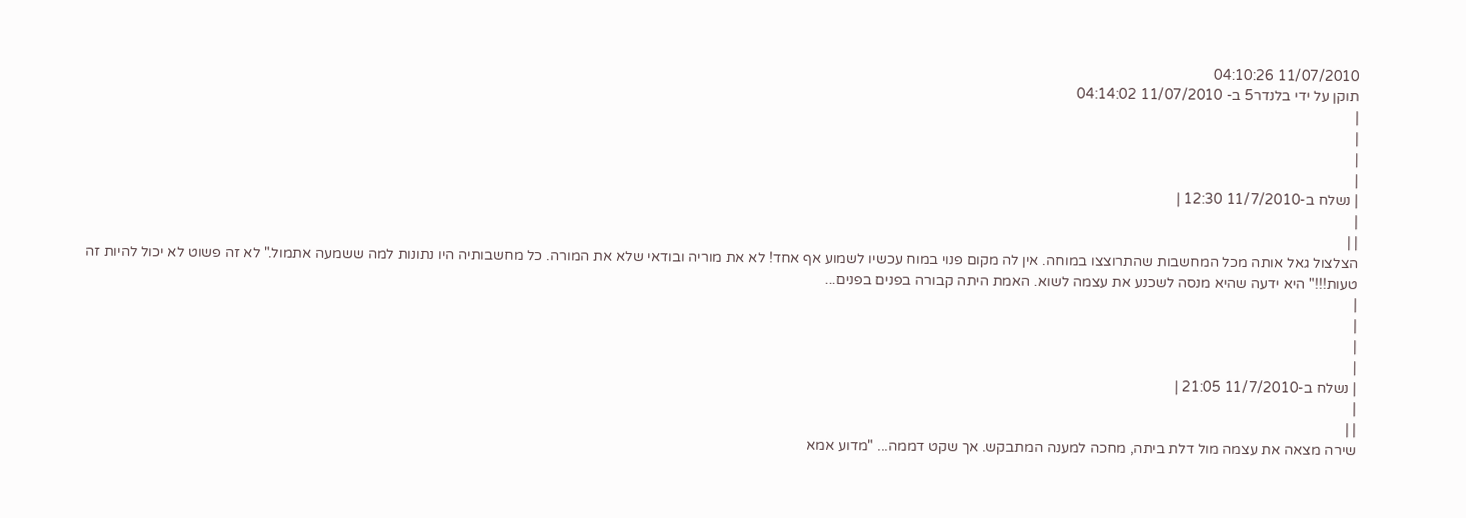11/07/2010 04:10:26
תוקן על ידי בלנדר5 ב- 11/07/2010 04:14:02
|
|
|
|
| נשלח ב-11/7/2010 12:30 |
|
| |
הצלצול גאל אותה מכל המחשבות שהתרוצצו במוחה. אין לה מקום פנוי במוח עכשיו לשמוע אף אחד! לא את מוריה ובודאי שלא את המורה. כל מחשבותיה היו נתונות למה ששמעה אתמול." לא זה פשוט לא יכול להיות זה טעות!!!" היא ידעה שהיא מנסה לשכנע את עצמה לשוא. האמת היתה קבורה בפנים בפנים...
|
|
|
|
| נשלח ב-11/7/2010 21:05 |
|
| |
שירה מצאה את עצמה מול דלת ביתה, מחכה למענה המתבקש. אך שקט דממה... "מדוע אמא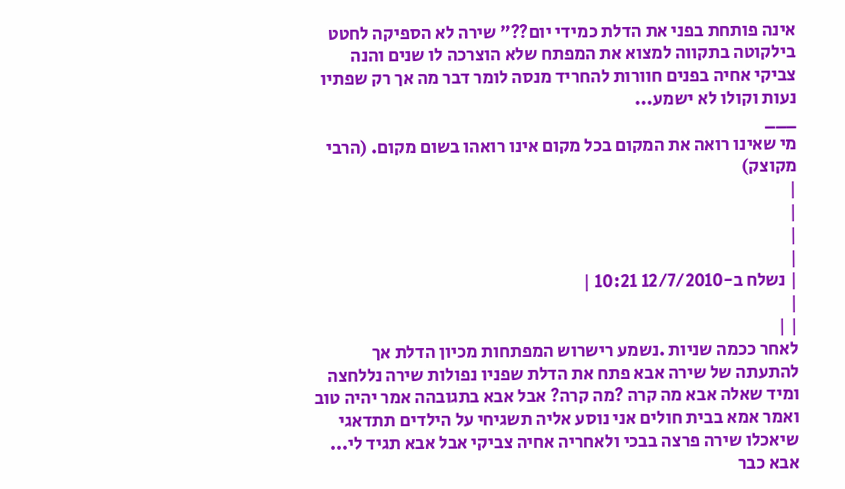אינה פותחת בפני את הדלת כמידי יום??" שירה לא הספיקה לחטט בילקוטה בתקווה למצוא את המפתח שלא הוצרכה לו שנים והנה צביקי אחיה בפנים חוורות להחריד מנסה לומר דבר מה אך רק שפתיו נעות וקולו לא ישמע...
___
מי שאינו רואה את המקום בכל מקום אינו רואהו בשום מקום. (הרבי מקוצק)
|
|
|
|
| נשלח ב-12/7/2010 10:21 |
|
| |
לאחר ככמה שניות .נשמע רישרוש המפתחות מכיון הדלת אך להתעתה של שירה אבא פתח את הדלת שפניו נפולות שירה נללחצה ומיד שאלה אבא מה קרה ?מה קרה? אבל אבא בתגובהה אמר יהיה טוב ואמר אמא בבית חולים אני נוסע אליה תשגיחי על הילדים תתדאגי שיאכלו שירה פרצה בבכי ולאחריה אחיה צביקי אבל אבא תגיד לי... אבא כבר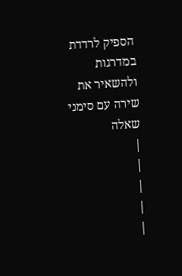הספיק לרדדת במדרגות ולהשאיר את שירה עם סימני שאלה
|
|
|
|
|